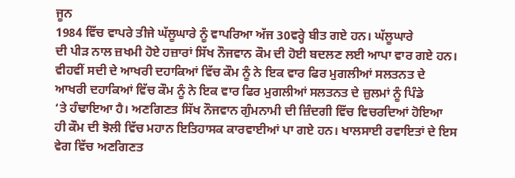ਜੂਨ
1984 ਵਿੱਚ ਵਾਪਰੇ ਤੀਜੇ ਘੱਲੂਘਾਰੇ ਨੂੰ ਵਾਪਰਿਆ ਅੱਜ 30ਵਰ੍ਹੇ ਬੀਤ ਗਏ ਹਨ। ਘੱਲੂਘਾਰੇ
ਦੀ ਪੀੜ ਨਾਲ ਜ਼ਖਮੀ ਹੋਏ ਹਜ਼ਾਰਾਂ ਸਿੱਖ ਨੌਜਵਾਨ ਕੌਮ ਦੀ ਹੋਈ ਬਦਲਣ ਲਈ ਆਪਾ ਵਾਰ ਗਏ ਹਨ।
ਵੀਹਵੀਂ ਸਦੀ ਦੇ ਆਖਰੀ ਦਹਾਕਿਆਂ ਵਿੱਚ ਕੌਮ ਨੂੰ ਨੇ ਇਕ ਵਾਰ ਫਿਰ ਮੁਗਲੀਆਂ ਸਲਤਨਤ ਦੇ
ਆਖਰੀ ਦਹਾਕਿਆਂ ਵਿੱਚ ਕੌਮ ਨੂੰ ਨੇ ਇਕ ਵਾਰ ਫਿਰ ਮੁਗਲੀਆਂ ਸਲਤਨਤ ਦੇ ਜ਼ੁਲਮਾਂ ਨੂੰ ਪਿੰਡੇ
‘ਤੇ ਹੰਢਾਇਆ ਹੈ। ਅਣਗਿਣਤ ਸਿੱਖ ਨੌਜਵਾਨ ਗੁੰਮਨਾਮੀ ਦੀ ਜ਼ਿੰਦਗੀ ਵਿੱਚ ਵਿਚਰਦਿਆਂ ਹੋਇਆ
ਹੀ ਕੌਮ ਦੀ ਝੋਲੀ ਵਿੱਚ ਮਹਾਨ ਇਤਿਹਾਸਕ ਕਾਰਵਾਈਆਂ ਪਾ ਗਏ ਹਨ। ਖਾਲਸਾਈ ਰਵਾਇਤਾਂ ਦੇ ਇਸ
ਵੇਗ ਵਿੱਚ ਅਣਗਿਣਤ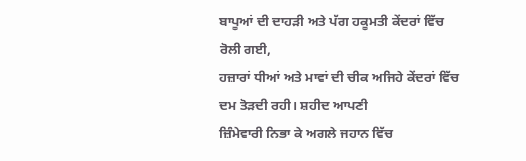ਬਾਪੂਆਂ ਦੀ ਦਾਹੜੀ ਅਤੇ ਪੱਗ ਹਕੂਮਤੀ ਕੇਂਦਰਾਂ ਵਿੱਚ ਰੋਲੀ ਗਈ,
ਹਜ਼ਾਰਾਂ ਧੀਆਂ ਅਤੇ ਮਾਵਾਂ ਦੀ ਚੀਕ ਅਜਿਹੇ ਕੇਂਦਰਾਂ ਵਿੱਚ ਦਮ ਤੋੜਦੀ ਰਹੀ। ਸ਼ਹੀਦ ਆਪਣੀ
ਜ਼ਿੰਮੇਵਾਰੀ ਨਿਭਾ ਕੇ ਅਗਲੇ ਜਹਾਨ ਵਿੱਚ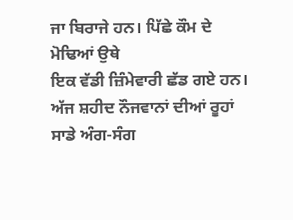ਜਾ ਬਿਰਾਜੇ ਹਨ। ਪਿੱਛੇ ਕੌਮ ਦੇ ਮੋਢਿਆਂ ਉਥੇ
ਇਕ ਵੱਡੀ ਜ਼ਿੰਮੇਵਾਰੀ ਛੱਡ ਗਏ ਹਨ।
ਅੱਜ ਸ਼ਹੀਦ ਨੌਜਵਾਨਾਂ ਦੀਆਂ ਰੂਹਾਂ ਸਾਡੇ ਅੰਗ-ਸੰਗ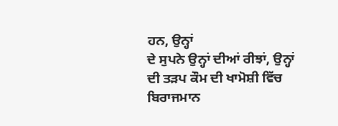ਹਨ, ਉਨ੍ਹਾਂ
ਦੇ ਸੁਪਨੇ ਉਨ੍ਹਾਂ ਦੀਆਂ ਰੀਝਾਂ, ਉਨ੍ਹਾਂ ਦੀ ਤੜਪ ਕੌਮ ਦੀ ਖਾਮੋਸ਼ੀ ਵਿੱਚ ਬਿਰਾਜਮਾਨ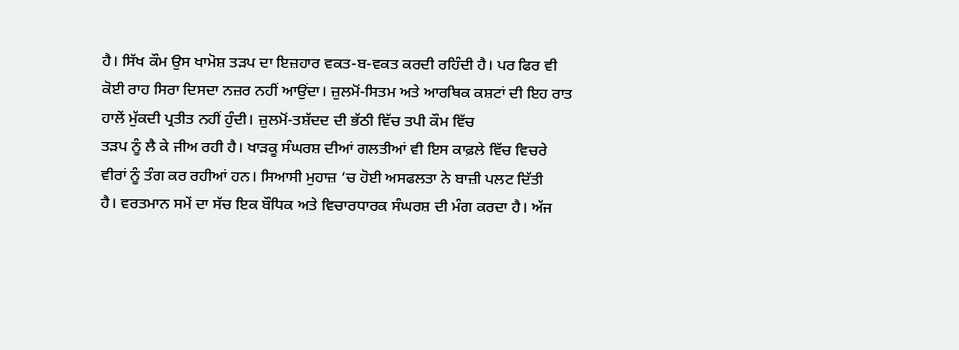ਹੈ। ਸਿੱਖ ਕੌਮ ਉਸ ਖਾਮੋਸ਼ ਤੜਪ ਦਾ ਇਜ਼ਹਾਰ ਵਕਤ-ਬ-ਵਕਤ ਕਰਦੀ ਰਹਿੰਦੀ ਹੈ। ਪਰ ਫਿਰ ਵੀ
ਕੋਈ ਰਾਹ ਸਿਰਾ ਦਿਸਦਾ ਨਜ਼ਰ ਨਹੀਂ ਆਉਂਦਾ। ਜ਼ੁਲਮੋਂ-ਸਿਤਮ ਅਤੇ ਆਰਥਿਕ ਕਸ਼ਟਾਂ ਦੀ ਇਹ ਰਾਤ
ਹਾਲੇਂ ਮੁੱਕਦੀ ਪ੍ਰਤੀਤ ਨਹੀਂ ਹੁੰਦੀ। ਜ਼ੁਲਮੋਂ-ਤਸ਼ੱਦਦ ਦੀ ਭੱਠੀ ਵਿੱਚ ਤਪੀ ਕੌਮ ਵਿੱਚ
ਤੜਪ ਨੂੰ ਲੈ ਕੇ ਜੀਅ ਰਹੀ ਹੈ। ਖਾੜਕੂ ਸੰਘਰਸ਼ ਦੀਆਂ ਗਲਤੀਆਂ ਵੀ ਇਸ ਕਾਫ਼ਲੇ ਵਿੱਚ ਵਿਚਰੇ
ਵੀਰਾਂ ਨੂੰ ਤੰਗ ਕਰ ਰਹੀਆਂ ਹਨ। ਸਿਆਸੀ ਮੁਹਾਜ਼ ‘ਚ ਹੋਈ ਅਸਫਲਤਾ ਨੇ ਬਾਜ਼ੀ ਪਲਟ ਦਿੱਤੀ
ਹੈ। ਵਰਤਮਾਨ ਸਮੇਂ ਦਾ ਸੱਚ ਇਕ ਬੌਧਿਕ ਅਤੇ ਵਿਚਾਰਧਾਰਕ ਸੰਘਰਸ਼ ਦੀ ਮੰਗ ਕਰਦਾ ਹੈ। ਅੱਜ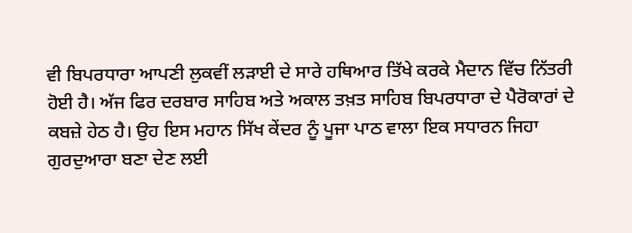ਵੀ ਬਿਪਰਧਾਰਾ ਆਪਣੀ ਲੁਕਵੀਂ ਲੜਾਈ ਦੇ ਸਾਰੇ ਹਥਿਆਰ ਤਿੱਖੇ ਕਰਕੇ ਮੈਦਾਨ ਵਿੱਚ ਨਿੱਤਰੀ
ਹੋਈ ਹੈ। ਅੱਜ ਫਿਰ ਦਰਬਾਰ ਸਾਹਿਬ ਅਤੇ ਅਕਾਲ ਤਖ਼ਤ ਸਾਹਿਬ ਬਿਪਰਧਾਰਾ ਦੇ ਪੈਰੋਕਾਰਾਂ ਦੇ
ਕਬਜ਼ੇ ਹੇਠ ਹੈ। ਉਹ ਇਸ ਮਹਾਨ ਸਿੱਖ ਕੇਂਦਰ ਨੂੰ ਪੂਜਾ ਪਾਠ ਵਾਲਾ ਇਕ ਸਧਾਰਨ ਜਿਹਾ
ਗੁਰਦੁਆਰਾ ਬਣਾ ਦੇਣ ਲਈ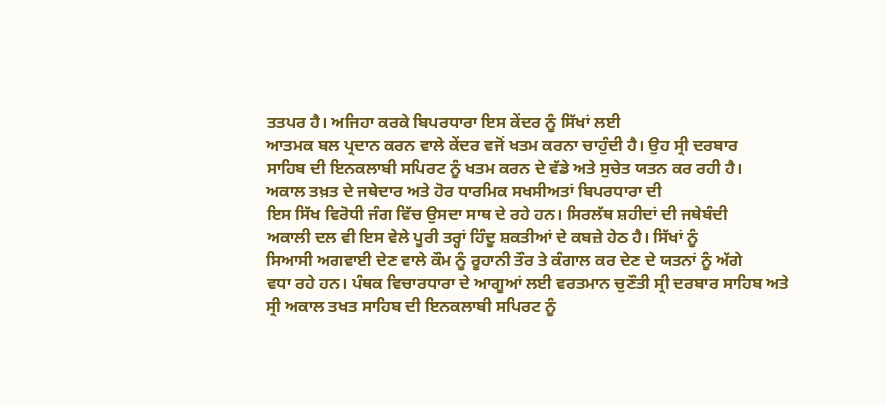ਤਤਪਰ ਹੈ। ਅਜਿਹਾ ਕਰਕੇ ਬਿਪਰਧਾਰਾ ਇਸ ਕੇਂਦਰ ਨੂੰ ਸਿੱਖਾਂ ਲਈ
ਆਤਮਕ ਬਲ ਪ੍ਰਦਾਨ ਕਰਨ ਵਾਲੇ ਕੇਂਦਰ ਵਜੋਂ ਖਤਮ ਕਰਨਾ ਚਾਹੁੰਦੀ ਹੈ। ਉਹ ਸ੍ਰੀ ਦਰਬਾਰ
ਸਾਹਿਬ ਦੀ ਇਨਕਲਾਬੀ ਸਪਿਰਟ ਨੂੰ ਖਤਮ ਕਰਨ ਦੇ ਵੱਡੇ ਅਤੇ ਸੁਚੇਤ ਯਤਨ ਕਰ ਰਹੀ ਹੈ।
ਅਕਾਲ ਤਖ਼ਤ ਦੇ ਜਥੇਦਾਰ ਅਤੇ ਹੋਰ ਧਾਰਮਿਕ ਸਖਸੀਅਤਾਂ ਬਿਪਰਧਾਰਾ ਦੀ
ਇਸ ਸਿੱਖ ਵਿਰੋਧੀ ਜੰਗ ਵਿੱਚ ਉਸਦਾ ਸਾਥ ਦੇ ਰਹੇ ਹਨ। ਸਿਰਲੱਥ ਸ਼ਹੀਦਾਂ ਦੀ ਜਥੇਬੰਦੀ
ਅਕਾਲੀ ਦਲ ਵੀ ਇਸ ਵੇਲੇ ਪੂਰੀ ਤਰ੍ਹਾਂ ਹਿੰਦੂ ਸ਼ਕਤੀਆਂ ਦੇ ਕਬਜ਼ੇ ਹੇਠ ਹੈ। ਸਿੱਖਾਂ ਨੂੰ
ਸਿਆਸੀ ਅਗਵਾਈ ਦੇਣ ਵਾਲੇ ਕੌਮ ਨੂੰ ਰੂਹਾਨੀ ਤੌਰ ਤੇ ਕੰਗਾਲ ਕਰ ਦੇਣ ਦੇ ਯਤਨਾਂ ਨੂੰ ਅੱਗੇ
ਵਧਾ ਰਹੇ ਹਨ। ਪੰਥਕ ਵਿਚਾਰਧਾਰਾ ਦੇ ਆਗੂਆਂ ਲਈ ਵਰਤਮਾਨ ਚੁਣੌਤੀ ਸ੍ਰੀ ਦਰਬਾਰ ਸਾਹਿਬ ਅਤੇ
ਸ੍ਰੀ ਅਕਾਲ ਤਖਤ ਸਾਹਿਬ ਦੀ ਇਨਕਲਾਬੀ ਸਪਿਰਟ ਨੂੰ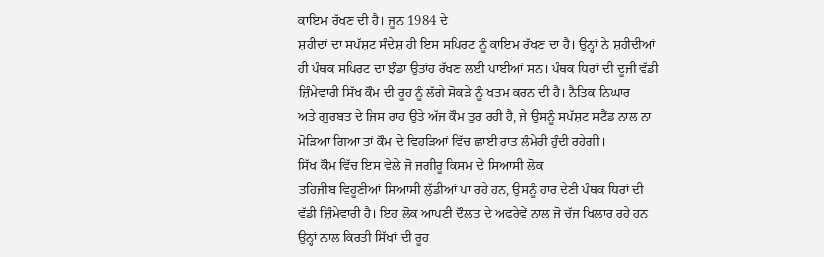ਕਾਇਮ ਰੱਖਣ ਦੀ ਹੈ। ਜੂਨ 1984 ਦੇ
ਸ਼ਹੀਦਾਂ ਦਾ ਸਪੱਸ਼ਟ ਸੰਦੇਸ਼ ਹੀ ਇਸ ਸਪਿਰਟ ਨੂੰ ਕਾਇਮ ਰੱਖਣ ਦਾ ਹੈ। ਉਨ੍ਹਾਂ ਨੇ ਸ਼ਹੀਦੀਆਂ
ਹੀ ਪੰਥਕ ਸਪਿਰਟ ਦਾ ਝੰਡਾ ਉਤਾਂਹ ਰੱਖਣ ਲਈ ਪਾਈਆਂ ਸਨ। ਪੰਥਕ ਧਿਰਾਂ ਦੀ ਦੂਜੀ ਵੱਡੀ
ਜ਼ਿੰਮੇਵਾਰੀ ਸਿੱਖ ਕੌਮ ਦੀ ਰੂਹ ਨੂੰ ਲੱਗੇ ਸੋਕੜੇ ਨੂੰ ਖਤਮ ਕਰਨ ਦੀ ਹੈ। ਨੈਤਿਕ ਨਿਘਾਰ
ਅਤੇ ਗੁਰਬਤ ਦੇ ਜਿਸ ਰਾਹ ਉਤੇ ਅੱਜ ਕੌਮ ਤੁਰ ਰਹੀ ਹੈ, ਜੇ ਉਸਨੂੰ ਸਪੱਸ਼ਟ ਸਟੈਂਡ ਨਾਲ ਨਾ
ਮੋੜਿਆ ਗਿਆ ਤਾਂ ਕੌਮ ਦੇ ਵਿਹੜਿਆਂ ਵਿੱਚ ਛਾਈ ਰਾਤ ਲੰਮੇਰੀ ਹੁੰਦੀ ਰਹੇਗੀ।
ਸਿੱਖ ਕੌਮ ਵਿੱਚ ਇਸ ਵੇਲੇ ਜੋ ਜਗੀਰੂ ਕਿਸਮ ਦੇ ਸਿਆਸੀ ਲੋਕ
ਤਹਿਜੀਬ ਵਿਹੂਣੀਆਂ ਸਿਆਸੀ ਲੁੱਡੀਆਂ ਪਾ ਰਹੇ ਹਨ, ਉਸਨੂੰ ਹਾਰ ਦੇਣੀ ਪੰਥਕ ਧਿਰਾਂ ਦੀ
ਵੱਡੀ ਜ਼ਿੰਮੇਵਾਰੀ ਹੈ। ਇਹ ਲੋਕ ਆਪਣੀ ਦੌਲਤ ਦੇ ਅਫਰੇਵੇਂ ਨਾਲ ਜੋ ਚੱਜ ਖਿਲਾਰ ਰਹੇ ਹਨ
ਉਨ੍ਹਾਂ ਨਾਲ ਕਿਰਤੀ ਸਿੱਖਾਂ ਦੀ ਰੂਹ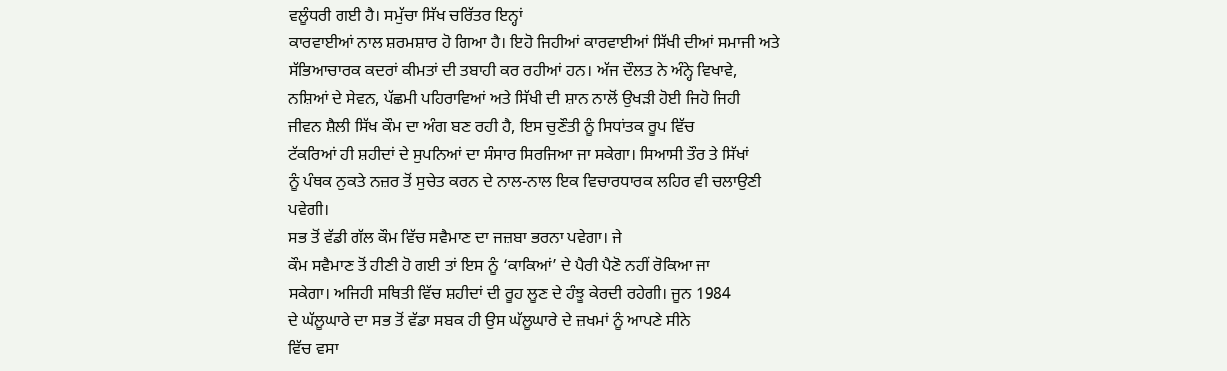ਵਲੂੰਧਰੀ ਗਈ ਹੈ। ਸਮੁੱਚਾ ਸਿੱਖ ਚਰਿੱਤਰ ਇਨ੍ਹਾਂ
ਕਾਰਵਾਈਆਂ ਨਾਲ ਸ਼ਰਮਸ਼ਾਰ ਹੋ ਗਿਆ ਹੈ। ਇਹੋ ਜਿਹੀਆਂ ਕਾਰਵਾਈਆਂ ਸਿੱਖੀ ਦੀਆਂ ਸਮਾਜੀ ਅਤੇ
ਸੱਭਿਆਚਾਰਕ ਕਦਰਾਂ ਕੀਮਤਾਂ ਦੀ ਤਬਾਹੀ ਕਰ ਰਹੀਆਂ ਹਨ। ਅੱਜ ਦੌਲਤ ਨੇ ਅੰਨ੍ਹੇ ਵਿਖਾਵੇ,
ਨਸ਼ਿਆਂ ਦੇ ਸੇਵਨ, ਪੱਛਮੀ ਪਹਿਰਾਵਿਆਂ ਅਤੇ ਸਿੱਖੀ ਦੀ ਸ਼ਾਨ ਨਾਲੋਂ ਉਖੜੀ ਹੋਈ ਜਿਹੋ ਜਿਹੀ
ਜੀਵਨ ਸ਼ੈਲੀ ਸਿੱਖ ਕੌਮ ਦਾ ਅੰਗ ਬਣ ਰਹੀ ਹੈ, ਇਸ ਚੁਣੌਤੀ ਨੂੰ ਸਿਧਾਂਤਕ ਰੂਪ ਵਿੱਚ
ਟੱਕਰਿਆਂ ਹੀ ਸ਼ਹੀਦਾਂ ਦੇ ਸੁਪਨਿਆਂ ਦਾ ਸੰਸਾਰ ਸਿਰਜਿਆ ਜਾ ਸਕੇਗਾ। ਸਿਆਸੀ ਤੌਰ ਤੇ ਸਿੱਖਾਂ
ਨੂੰ ਪੰਥਕ ਨੁਕਤੇ ਨਜ਼ਰ ਤੋਂ ਸੁਚੇਤ ਕਰਨ ਦੇ ਨਾਲ-ਨਾਲ ਇਕ ਵਿਚਾਰਧਾਰਕ ਲਹਿਰ ਵੀ ਚਲਾਉਣੀ
ਪਵੇਗੀ।
ਸਭ ਤੋਂ ਵੱਡੀ ਗੱਲ ਕੌਮ ਵਿੱਚ ਸਵੈਮਾਣ ਦਾ ਜਜ਼ਬਾ ਭਰਨਾ ਪਵੇਗਾ। ਜੇ
ਕੌਮ ਸਵੈਮਾਣ ਤੋਂ ਹੀਣੀ ਹੋ ਗਈ ਤਾਂ ਇਸ ਨੂੰ ‘ਕਾਕਿਆਂ’ ਦੇ ਪੈਰੀ ਪੈਣੋ ਨਹੀਂ ਰੋਕਿਆ ਜਾ
ਸਕੇਗਾ। ਅਜਿਹੀ ਸਥਿਤੀ ਵਿੱਚ ਸ਼ਹੀਦਾਂ ਦੀ ਰੂਹ ਲੂਣ ਦੇ ਹੰਝੂ ਕੇਰਦੀ ਰਹੇਗੀ। ਜੂਨ 1984
ਦੇ ਘੱਲੂਘਾਰੇ ਦਾ ਸਭ ਤੋਂ ਵੱਡਾ ਸਬਕ ਹੀ ਉਸ ਘੱਲੂਘਾਰੇ ਦੇ ਜ਼ਖਮਾਂ ਨੂੰ ਆਪਣੇ ਸੀਨੇ
ਵਿੱਚ ਵਸਾ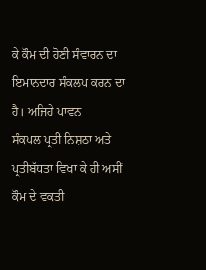ਕੇ ਕੌਮ ਦੀ ਹੋਣੀ ਸੰਵਾਰਨ ਦਾ ਇਮਾਨਦਾਰ ਸੰਕਲਪ ਕਰਨ ਦਾ ਹੈ। ਅਜਿਹੇ ਪਾਵਨ
ਸੰਕਪਲ ਪ੍ਰਤੀ ਨਿਸ਼ਠਾ ਅਤੇ ਪ੍ਰਤੀਬੱਧਤਾ ਵਿਖਾ ਕੇ ਹੀ ਅਸੀਂ ਕੌਮ ਦੇ ਵਕਤੀ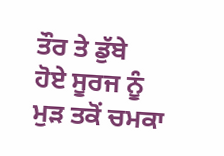ਤੌਰ ਤੇ ਡੁੱਬੇ
ਹੋਏ ਸੂਰਜ ਨੂੰ ਮੁੜ ਤਕੋਂ ਚਮਕਾ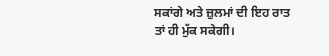ਸਕਾਂਗੇ ਅਤੇ ਜ਼ੁਲਮਾਂ ਦੀ ਇਹ ਰਾਤ ਤਾਂ ਹੀ ਮੁੱਕ ਸਕੇਗੀ।